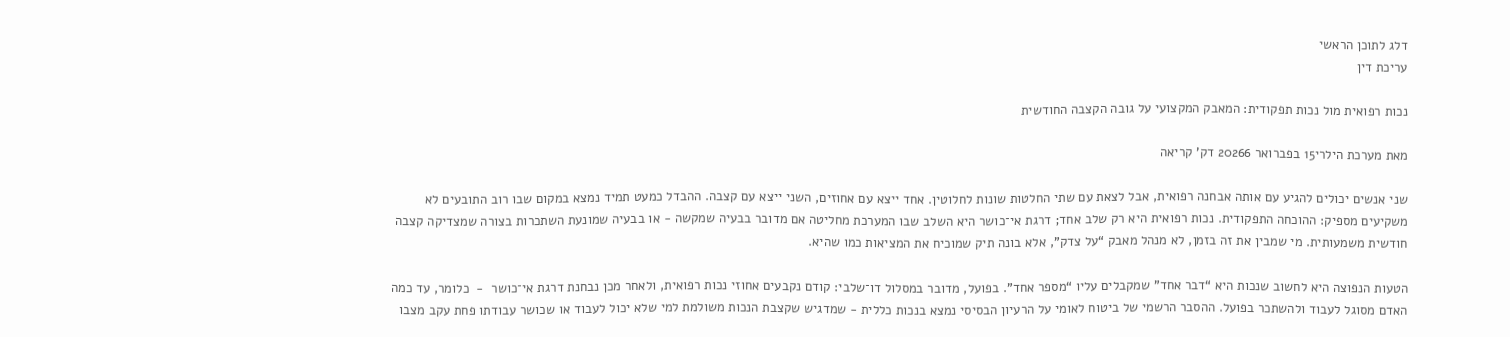דלג לתוכן הראשי
עריכת דין

נכות רפואית מול נכות תפקודית: המאבק המקצועי על גובה הקצבה החודשית

מאת מערכת הילרי15 בפברואר 20266 דק' קריאה

שני אנשים יכולים להגיע עם אותה אבחנה רפואית, אבל לצאת עם שתי החלטות שונות לחלוטין. אחד ייצא עם אחוזים, השני ייצא עם קצבה. ההבדל כמעט תמיד נמצא במקום שבו רוב התובעים לא משקיעים מספיק: ההוכחה התפקודית. נכות רפואית היא רק שלב אחד; דרגת אי־כושר היא השלב שבו המערכת מחליטה אם מדובר בבעיה שמקשה - או בבעיה שמונעת השתכרות בצורה שמצדיקה קצבה חודשית משמעותית. מי שמבין את זה בזמן, לא מנהל מאבק “על צדק”, אלא בונה תיק שמוכיח את המציאות כמו שהיא.

הטעות הנפוצה היא לחשוב שנכות היא “דבר אחד” שמקבלים עליו “מספר אחד”. בפועל, מדובר במסלול דו־שלבי: קודם נקבעים אחוזי נכות רפואית, ולאחר מכן נבחנת דרגת אי־כושר  -  כלומר, עד כמה האדם מסוגל לעבוד ולהשתכר בפועל. ההסבר הרשמי של ביטוח לאומי על הרעיון הבסיסי נמצא בנכות כללית - שמדגיש שקצבת הנכות משולמת למי שלא יכול לעבוד או שכושר עבודתו פחת עקב מצבו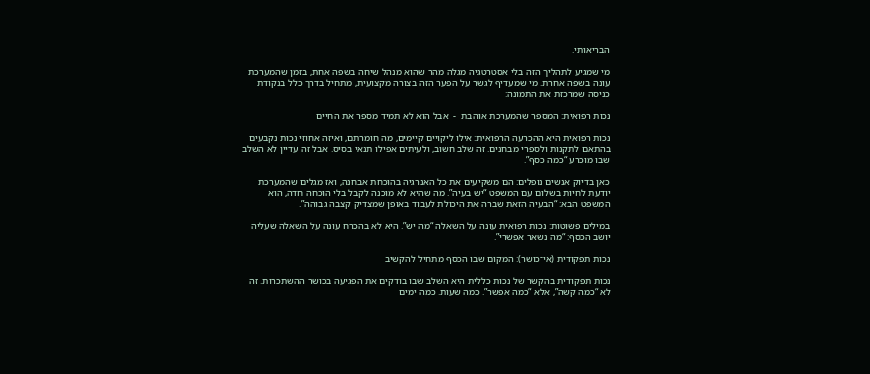הבריאותי.

מי שמגיע לתהליך הזה בלי אסטרטגיה מגלה מהר שהוא מנהל שיחה בשפה אחת, בזמן שהמערכת עונה בשפה אחרת. מי שמעדיף לגשר על הפער הזה בצורה מקצועית, מתחיל בדרך כלל בנקודת כניסה שמרכזת את התמונה:

נכות רפואית: המספר שהמערכת אוהבת  -  אבל הוא לא תמיד מספר את החיים

נכות רפואית היא ההכרעה הרפואית: אילו ליקויים קיימים, מה חומרתם, ואיזה אחוזי נכות נקבעים בהתאם לתקנות ולספרי מבחנים. זה שלב חשוב, ולעיתים אפילו תנאי בסיס. אבל זה עדיין לא השלב שבו מוכרע “כמה כסף”.

כאן בדיוק אנשים נופלים: הם משקיעים את כל האנרגיה בהוכחת אבחנה, ואז מגלים שהמערכת יודעת לחיות בשלום עם המשפט “יש בעיה”. מה שהיא לא מוכנה לקבל בלי הוכחה חדה, הוא המשפט הבא: “הבעיה הזאת שברה את היכולת לעבוד באופן שמצדיק קצבה גבוהה”.

במילים פשוטות: נכות רפואית עונה על השאלה “מה יש”. היא לא בהכרח עונה על השאלה שעליה יושב הכסף: “מה נשאר אפשרי”.

נכות תפקודית (אי־כושר): המקום שבו הכסף מתחיל להקשיב

נכות תפקודית בהקשר של נכות כללית היא השלב שבו בודקים את הפגיעה בכושר ההשתכרות. זה לא “כמה קשה”, אלא “כמה אפשר”. כמה שעות. כמה ימים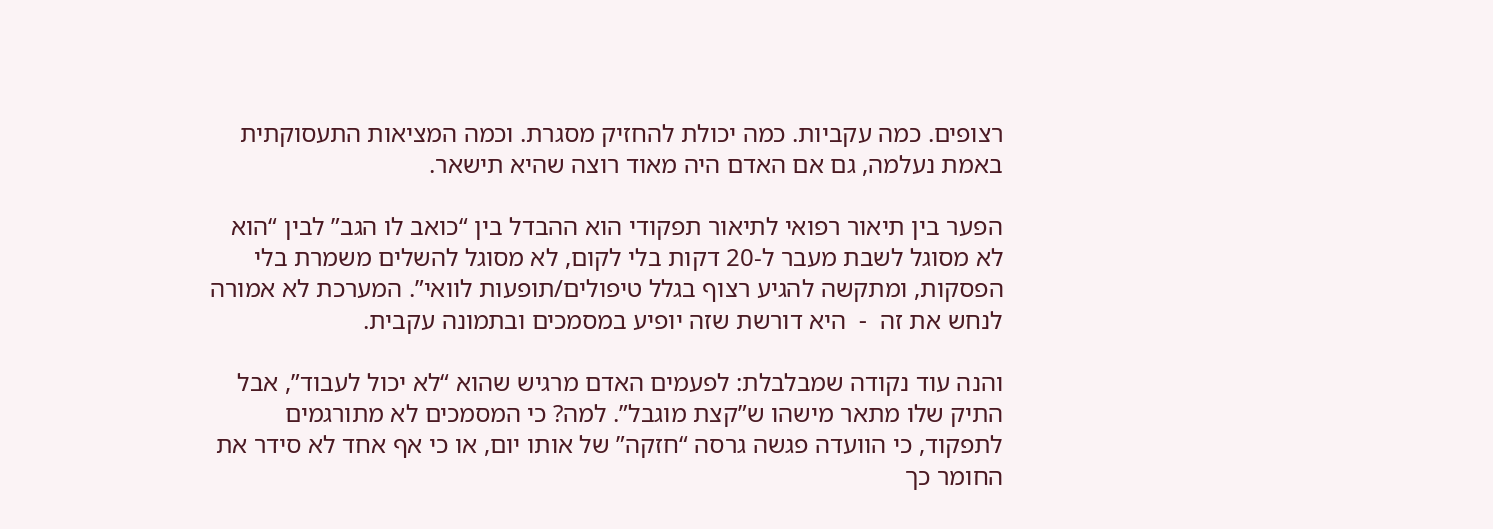רצופים. כמה עקביות. כמה יכולת להחזיק מסגרת. וכמה המציאות התעסוקתית באמת נעלמה, גם אם האדם היה מאוד רוצה שהיא תישאר.

הפער בין תיאור רפואי לתיאור תפקודי הוא ההבדל בין “כואב לו הגב” לבין “הוא לא מסוגל לשבת מעבר ל‑20 דקות בלי לקום, לא מסוגל להשלים משמרת בלי הפסקות, ומתקשה להגיע רצוף בגלל טיפולים/תופעות לוואי”. המערכת לא אמורה לנחש את זה  -  היא דורשת שזה יופיע במסמכים ובתמונה עקבית.

והנה עוד נקודה שמבלבלת: לפעמים האדם מרגיש שהוא “לא יכול לעבוד”, אבל התיק שלו מתאר מישהו ש”קצת מוגבל”. למה? כי המסמכים לא מתורגמים לתפקוד, כי הוועדה פגשה גרסה “חזקה” של אותו יום, או כי אף אחד לא סידר את החומר כך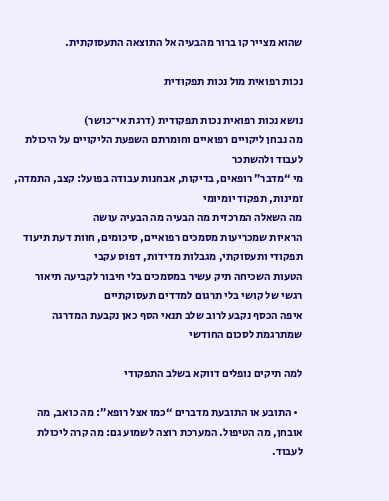שהוא מצייר קו ברור מהבעיה אל התוצאה התעסוקתית.

נכות רפואית מול נכות תפקודית

נושא נכות רפואית נכות תפקודית (דרגת אי־כושר)
מה נבחן ליקויים רפואיים וחומרתם השפעת הליקויים על היכולת לעבוד ולהשתכר
מי “מדבר” רופאים, בדיקות, אבחנות עבודה בפועל: קצב, התמדה, זמינות, תפקוד יומיומי
מה השאלה המרכזית מה הבעיה מה הבעיה עושה
הראיות שמכריעות מסמכים רפואיים, סיכומים, חוות דעת תיעוד תפקודי ותעסוקתי, מגבלות מדידות, דפוס עקבי
הטעות השכיחה תיק עשיר במסמכים בלי חיבור לקביעה תיאור רגשי של קושי בלי תרגום למדדים תעסוקתיים
איפה הכסף נקבע לרוב שלב תנאי הסף כאן נקבעת המדרגה שמתרגמת לסכום החודשי

למה תיקים נופלים דווקא בשלב התפקודי

  • התובע או התובעת מדברים “כמו אצל רופא”: מה כואב, מה אובחן, מה הטיפול. המערכת רוצה לשמוע גם: מה קרה ליכולת לעבוד.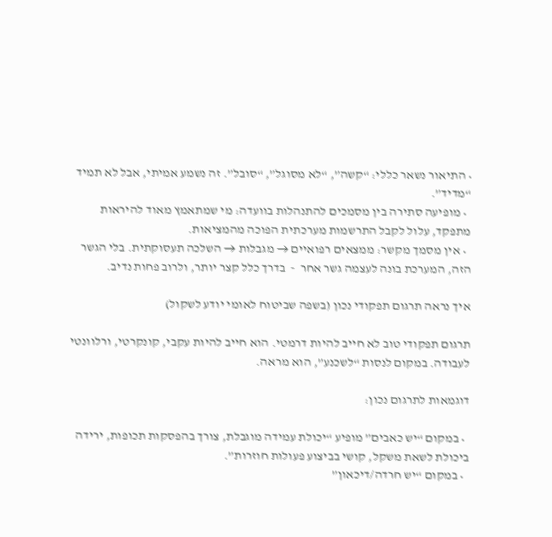• התיאור נשאר כללי: “קשה”, “לא מסוגל”, “סובל”. זה נשמע אמיתי, אבל לא תמיד “מדיד”.
  • מופיעה סתירה בין מסמכים להתנהלות בוועדה: מי שמתאמץ מאוד להיראות מתפקד, עלול לקבל התרשמות מערכתית הפוכה מהמציאות.
  • אין מסמך מקשר: ממצאים רפואיים → מגבלות → השלכה תעסוקתית. בלי הגשר הזה, המערכת בונה לעצמה גשר אחר  -  בדרך כלל קצר יותר, ולרוב פחות נדיב.

איך נראה תרגום תפקודי נכון (בשפה שביטוח לאומי יודע לשקול)

תרגום תפקודי טוב לא חייב להיות דרמטי. הוא חייב להיות עקבי, קונקרטי, ורלוונטי לעבודה. במקום לנסות “לשכנע”, הוא מראה.

דוגמאות לתרגום נכון:

  • במקום “יש כאבים” מופיע “יכולת עמידה מוגבלת, צורך בהפסקות תכופות, ירידה ביכולת לשאת משקל, קושי בביצוע פעולות חוזרות”.
  • במקום “יש חרדה/דיכאון”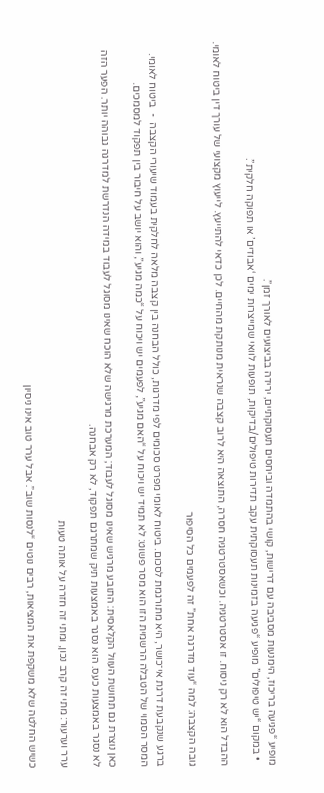מופיע “פגיעה בריכוז, הימנעות מסביבה עם דרישות, קושי בהתמדה וביחסים תעסוקתיים, ירידה בביצועים לאורך זמן”.
  • במקום “יש טיפולים” מופיע “פגיעה בזמינות תעסוקתית עקב תדירות טיפולים/בדיקות, תופעות לוואי שמייצרות ימים ‘אבודים’ או תפוקה חלקית”.

ההבדל הוא לא רק ניסוח. זו אסטרטגיה. וכשאסטרטגיה חסרה, התוצאה היא לרוב קצבה שנראית מנותקת מהחיים. לכן כדאי להתייעץ. לייעוץ מקצועי של עורך דין ביטוח לאומי.

גובה הקצבה: למה “עוד מדרגה אחת” זה לפעמים כל הסיפור

ברגע שנקבעת דרגת אי־כושר, היא מתורגמת לסכום. ביטוח לאומי מפרט סכומים לפי מדרגות, כולל הבחנה בין קצבה מלאה לחלקית בעמוד שיעורי הקצבה  -  ביטוח לאומי. המסר הסמוי של הטבלה הרשמית הזו הוא מסר פשוט: לא תמיד יש ויכוח על “האם מגיע”, לפעמים יש ויכוח על “כמה מגיע”, והוא יושב על חיבור בין תפקוד למסמכים.

כאן נוצרת גם תחושת העוול הקלאסית: התובע מרגיש שאינו מסוגל לעבוד; המערכת מרגישה שלא הוכח שאינו מסוגל לעבוד במידה הנדרשת למדרגה גבוהה יותר. הפער הזה לא נסגר באמצעות כעס. הוא נסגר באמצעות תיק שמתרגם תפקוד, לא רק אבחנה.

ערר וערעור: מתי זה קרב נכון, ומתי זה חזרה על אותה טעות

כשיש החלטה שלא משקפת את המציאות, רבים נוטים “לנסות שוב”. אבל ערר טוב אינו ניסיון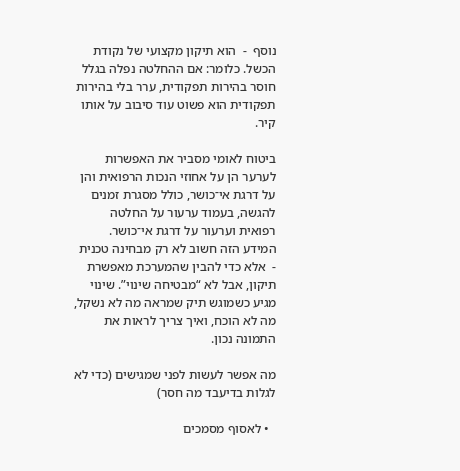נוסף  -  הוא תיקון מקצועי של נקודת הכשל. כלומר: אם ההחלטה נפלה בגלל חוסר בהירות תפקודית, ערר בלי בהירות תפקודית הוא פשוט עוד סיבוב על אותו קיר.

ביטוח לאומי מסביר את האפשרות לערער הן על אחוזי הנכות הרפואית והן על דרגת אי־כושר, כולל מסגרת זמנים להגשה, בעמוד ערעור על החלטה רפואית וערעור על דרגת אי־כושר. המידע הזה חשוב לא רק מבחינה טכנית  -  אלא כדי להבין שהמערכת מאפשרת תיקון, אבל לא “מבטיחה שינוי”. שינוי מגיע כשמוגש תיק שמראה מה לא נשקל, מה לא הוכח, ואיך צריך לראות את התמונה נכון.

מה אפשר לעשות לפני שמגישים (כדי לא לגלות בדיעבד מה חסר)

  • לאסוף מסמכים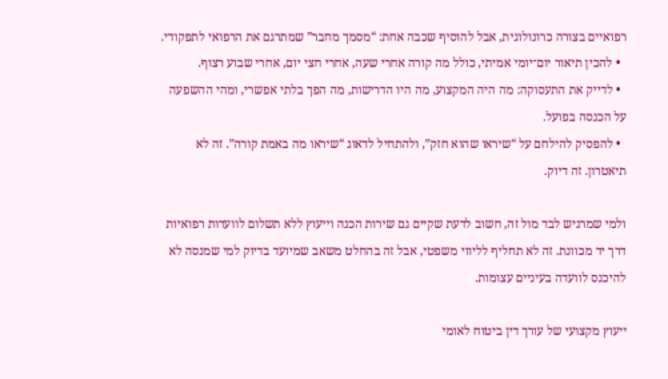רפואיים בצורה כרונולוגית, אבל להוסיף שכבה אחת: “מסמך מחבר” שמתרגם את הרפואי לתפקודי.
  • להכין תיאור יום־יומי אמיתי, כולל מה קורה אחרי שעה, אחרי חצי יום, אחרי שבוע רצוף.
  • לדייק את התעסוקה: מה היה המקצוע, מה היו הדרישות, מה הפך בלתי אפשרי, ומהי ההשפעה על הכנסה בפועל.
  • להפסיק להילחם על “שיראו שהוא חזק”, ולהתחיל לדאוג “שיראו מה באמת קורה”. זה לא תיאטרון. זה דיוק.

ולמי שמרגיש לבד מול זה, חשוב לדעת שקיים גם שירות הכנה וייעוץ ללא תשלום לוועדות רפואיות דרך יד מכוונת. זה לא תחליף לליווי משפטי, אבל זה בהחלט משאב שמיועד בדיוק למי שמנסה לא להיכנס לוועדה בעיניים עצומות.

ייעוץ מקצועי של עורך דין ביטוח לאומי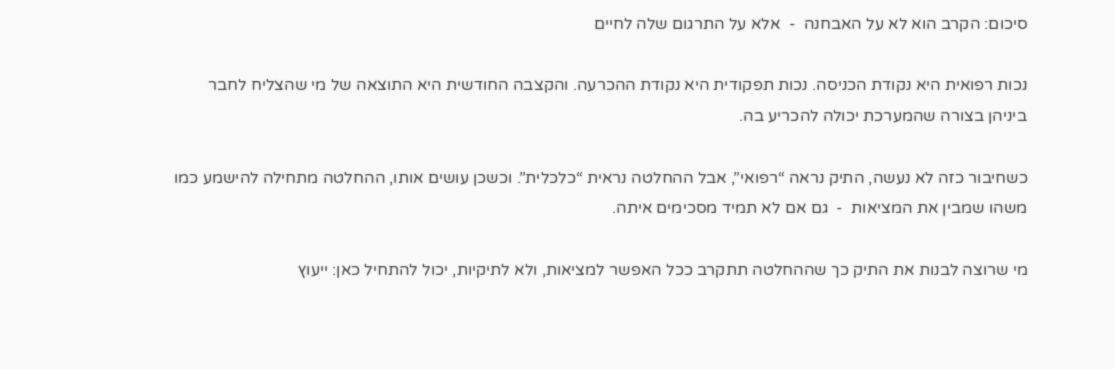סיכום: הקרב הוא לא על האבחנה  -  אלא על התרגום שלה לחיים

נכות רפואית היא נקודת הכניסה. נכות תפקודית היא נקודת ההכרעה. והקצבה החודשית היא התוצאה של מי שהצליח לחבר ביניהן בצורה שהמערכת יכולה להכריע בה.

כשחיבור כזה לא נעשה, התיק נראה “רפואי”, אבל ההחלטה נראית “כלכלית”. וכשכן עושים אותו, ההחלטה מתחילה להישמע כמו משהו שמבין את המציאות  -  גם אם לא תמיד מסכימים איתה.

מי שרוצה לבנות את התיק כך שההחלטה תתקרב ככל האפשר למציאות, ולא לתיקיות, יכול להתחיל כאן: ייעוץ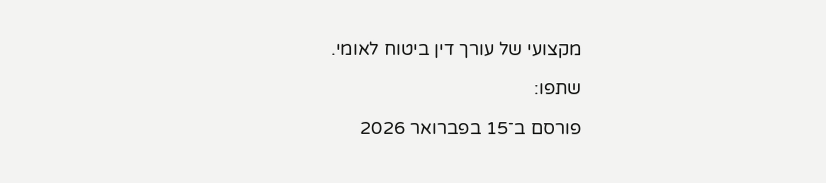מקצועי של עורך דין ביטוח לאומי.

שתפו:

פורסם ב־15 בפברואר 2026